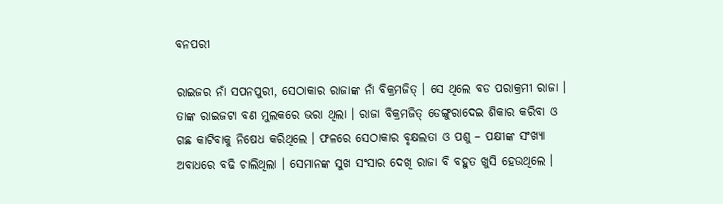ବନପରୀ

ରାଇଜର ନାଁ ସପନପୁରୀ, ସେଠାକାର ରାଜାଙ୍କ ନାଁ ବିକ୍ରମଜିତ୍ । ସେ ଥିଲେ ବଡ ପରାକ୍ରମୀ ରାଜା । ତାଙ୍କ ରାଇଜଟା ବଣ ମୁଲକରେ ଭରା ଥିଲା । ରାଜା ବିକ୍ରମଜିତ୍ ଡେଙ୍ଗୁରାଦେଇ ଶିକାର କରିବା ଓ ଗଛ କାଟିବାକୁ ନିଷେଧ କରିଥିଲେ । ଫଳରେ ସେଠାକାର ବୃକ୍ଷଲତା ଓ ପଶୁ – ପକ୍ଷୀଙ୍କ ସଂଖ୍ୟା ଅବାଧରେ ବଢି ଚାଲିଥିଲା । ସେମାନଙ୍କ ସୁଖ ସଂସାର ଦେଖି ରାଜା ବି ବହୁତ ଖୁସି ହେଉଥିଲେ ।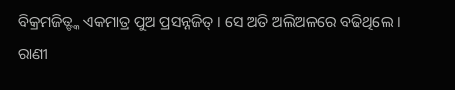ବିକ୍ରମଜିତ୍ଙ୍କ ଏକମାତ୍ର ପୁଅ ପ୍ରସନ୍ନଜିତ୍ । ସେ ଅତି ଅଲିଅଳରେ ବଢିଥିଲେ । ରାଣୀ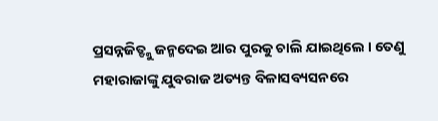ପ୍ରସନ୍ନଜିତ୍ଙ୍କୁ ଜନ୍ମଦେଇ ଆର ପୁରକୁ ଚାଲି ଯାଇଥିଲେ । ତେଣୁ ମହାରାଜାଙ୍କୁ ଯୁବରାଜ ଅତ୍ୟନ୍ତ ବିଳାସବ୍ୟସନରେ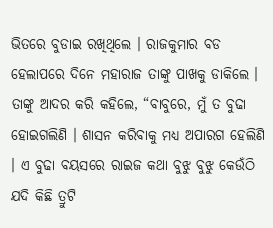ଭିତରେ ବୁଡାଇ ରଖିଥିଲେ । ରାଜକୁମାର ବଡ ହେଲାପରେ ଦିନେ ମହାରାଜ ତାଙ୍କୁ ପାଖକୁ ଡାକିଲେ । ତାଙ୍କୁ ଆଦର କରି କହିଲେ, “ବାବୁରେ, ମୁଁ ତ ବୁଢା ହୋଇଗଲିଣି । ଶାସନ କରିବାକୁ ମଧ୍ୟ ଅପାରଗ ହେଲିଣି । ଏ ବୁଢା ବୟସରେ ରାଇଜ କଥା ବୁଝୁ ବୁଝୁ କେଉଁଠି ଯଦି କିଛି ତ୍ରୁଟି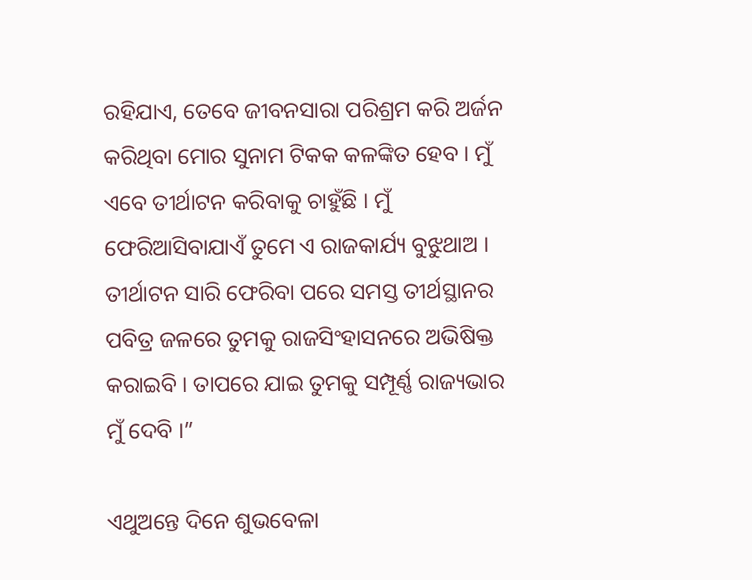ରହିଯାଏ, ତେବେ ଜୀବନସାରା ପରିଶ୍ରମ କରି ଅର୍ଜନ କରିଥିବା ମୋର ସୁନାମ ଟିକକ କଳଙ୍କିତ ହେବ । ମୁଁ ଏବେ ତୀର୍ଥାଟନ କରିବାକୁ ଚାହୁଁଛି । ମୁଁ ଫେରିଆସିବାଯାଏଁ ତୁମେ ଏ ରାଜକାର୍ଯ୍ୟ ବୁଝୁଥାଅ । ତୀର୍ଥାଟନ ସାରି ଫେରିବା ପରେ ସମସ୍ତ ତୀର୍ଥସ୍ଥାନର ପବିତ୍ର ଜଳରେ ତୁମକୁ ରାଜସିଂହାସନରେ ଅଭିଷିକ୍ତ କରାଇବି । ତାପରେ ଯାଇ ତୁମକୁ ସମ୍ପୂର୍ଣ୍ଣ ରାଜ୍ୟଭାର ମୁଁ ଦେବି ।”

ଏଥୁଅନ୍ତେ ଦିନେ ଶୁଭବେଳା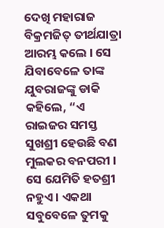ଦେଖି ମହାରାଜ ବିକ୍ରମଜିତ୍ ତୀର୍ଥଯାତ୍ରା ଆରମ୍ଭ କଲେ । ସେ ଯିବାବେଳେ ତାଙ୍କ ଯୁବରାଜଙ୍କୁ ଡାକି କହିଲେ, “ଏ ରାଇଜର ସମସ୍ତ ସୁଖଶ୍ରୀ ହେଉଛି ବଣ ମୁଲକର ବନପରୀ । ସେ ଯେମିତି ହତଶ୍ରୀ ନହୁଏ । ଏକଥା ସବୁବେଳେ ତୁମକୁ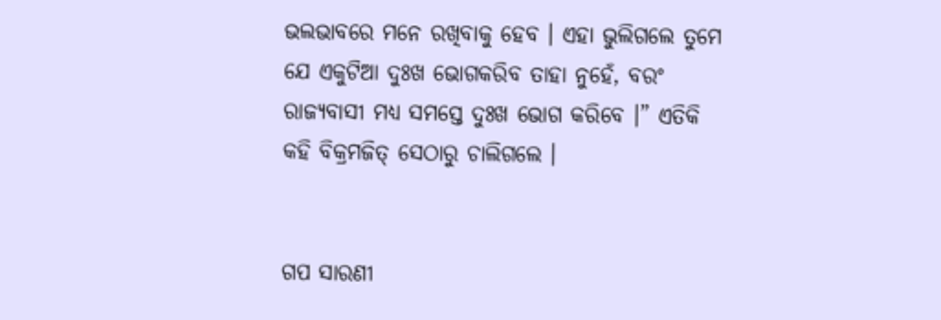ଭଲଭାବରେ ମନେ ରଖିବାକୁ ହେବ । ଏହା ଭୁଲିଗଲେ ତୁମେ ଯେ ଏକୁଟିଆ ଦୁଃଖ ଭୋଗକରିବ ତାହା ନୁହେଁ, ବରଂ ରାଜ୍ୟବାସୀ ମଧ୍ୟ ସମସ୍ତେ ଦୁଃଖ ଭୋଗ କରିବେ ।” ଏତିକି କହି ବିକ୍ରମଜିତ୍ ସେଠାରୁ ଚାଲିଗଲେ ।


ଗପ ସାରଣୀ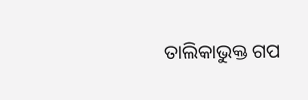ତାଲିକାଭୁକ୍ତ ଗପ